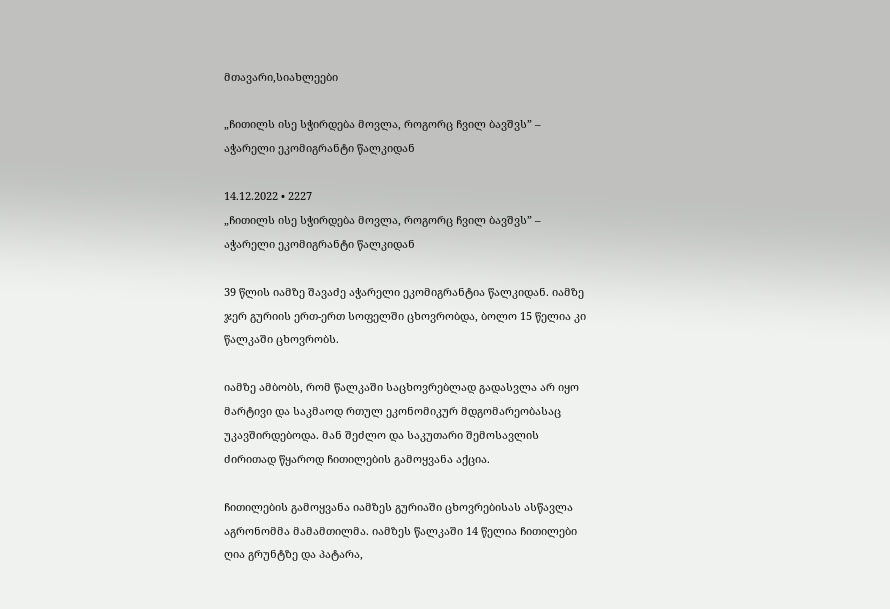მთავარი,სიახლეები

„ჩითილს ისე სჭირდება მოვლა, როგორც ჩვილ ბავშვს” – აჭარელი ეკომიგრანტი წალკიდან

14.12.2022 • 2227
„ჩითილს ისე სჭირდება მოვლა, როგორც ჩვილ ბავშვს” – აჭარელი ეკომიგრანტი წალკიდან

39 წლის იამზე შავაძე აჭარელი ეკომიგრანტია წალკიდან. იამზე ჯერ გურიის ერთ-ერთ სოფელში ცხოვრობდა, ბოლო 15 წელია კი წალკაში ცხოვრობს.

იამზე ამბობს, რომ წალკაში საცხოვრებლად გადასვლა არ იყო მარტივი და საკმაოდ რთულ ეკონომიკურ მდგომარეობასაც უკავშირდებოდა. მან შეძლო და საკუთარი შემოსავლის ძირითად წყაროდ ჩითილების გამოყვანა აქცია.

ჩითილების გამოყვანა იამზეს გურიაში ცხოვრებისას ასწავლა აგრონომმა მამამთილმა. იამზეს წალკაში 14 წელია ჩითილები ღია გრუნტზე და პატარა,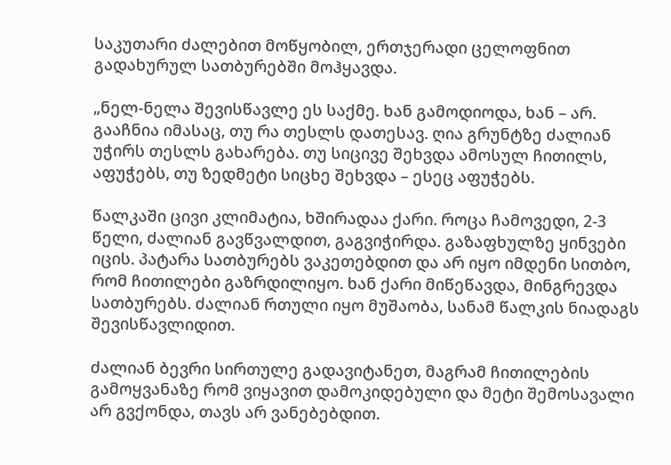საკუთარი ძალებით მოწყობილ, ერთჯერადი ცელოფნით გადახურულ სათბურებში მოჰყავდა.

„ნელ-ნელა შევისწავლე ეს საქმე. ხან გამოდიოდა, ხან – არ. გააჩნია იმასაც, თუ რა თესლს დათესავ. ღია გრუნტზე ძალიან უჭირს თესლს გახარება. თუ სიცივე შეხვდა ამოსულ ჩითილს, აფუჭებს, თუ ზედმეტი სიცხე შეხვდა – ესეც აფუჭებს.

წალკაში ცივი კლიმატია, ხშირადაა ქარი. როცა ჩამოვედი, 2-3 წელი, ძალიან გავწვალდით, გაგვიჭირდა. გაზაფხულზე ყინვები იცის. პატარა სათბურებს ვაკეთებდით და არ იყო იმდენი სითბო, რომ ჩითილები გაზრდილიყო. ხან ქარი მიწეწავდა, მინგრევდა სათბურებს. ძალიან რთული იყო მუშაობა, სანამ წალკის ნიადაგს შევისწავლიდით.

ძალიან ბევრი სირთულე გადავიტანეთ, მაგრამ ჩითილების გამოყვანაზე რომ ვიყავით დამოკიდებული და მეტი შემოსავალი არ გვქონდა, თავს არ ვანებებდით.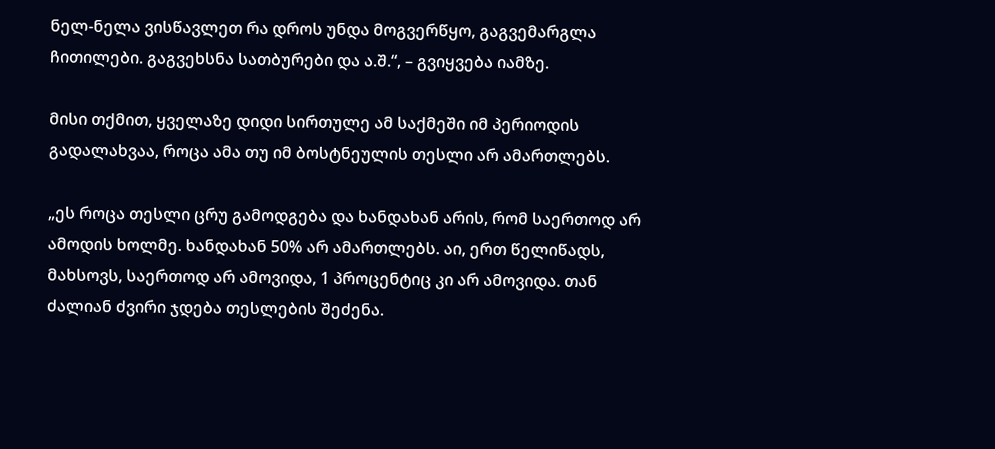ნელ-ნელა ვისწავლეთ რა დროს უნდა მოგვერწყო, გაგვემარგლა ჩითილები. გაგვეხსნა სათბურები და ა.შ.“, – გვიყვება იამზე.

მისი თქმით, ყველაზე დიდი სირთულე ამ საქმეში იმ პერიოდის გადალახვაა, როცა ამა თუ იმ ბოსტნეულის თესლი არ ამართლებს.

„ეს როცა თესლი ცრუ გამოდგება და ხანდახან არის, რომ საერთოდ არ ამოდის ხოლმე. ხანდახან 50% არ ამართლებს. აი, ერთ წელიწადს, მახსოვს, საერთოდ არ ამოვიდა, 1 პროცენტიც კი არ ამოვიდა. თან ძალიან ძვირი ჯდება თესლების შეძენა.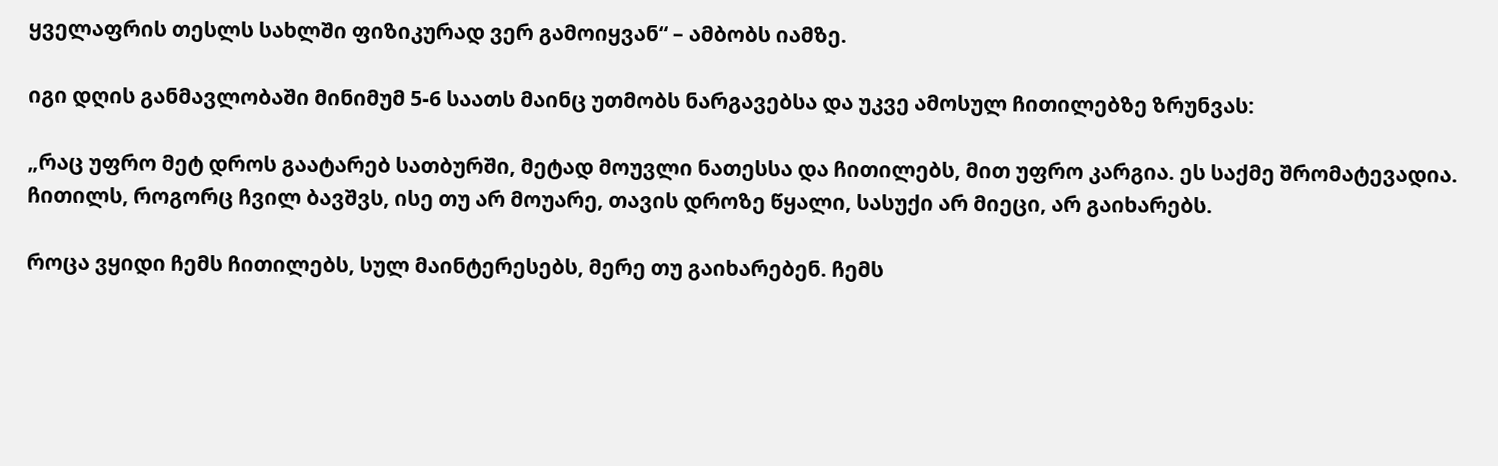ყველაფრის თესლს სახლში ფიზიკურად ვერ გამოიყვან“ – ამბობს იამზე.

იგი დღის განმავლობაში მინიმუმ 5-6 საათს მაინც უთმობს ნარგავებსა და უკვე ამოსულ ჩითილებზე ზრუნვას:

„რაც უფრო მეტ დროს გაატარებ სათბურში, მეტად მოუვლი ნათესსა და ჩითილებს, მით უფრო კარგია. ეს საქმე შრომატევადია. ჩითილს, როგორც ჩვილ ბავშვს, ისე თუ არ მოუარე, თავის დროზე წყალი, სასუქი არ მიეცი, არ გაიხარებს.

როცა ვყიდი ჩემს ჩითილებს, სულ მაინტერესებს, მერე თუ გაიხარებენ. ჩემს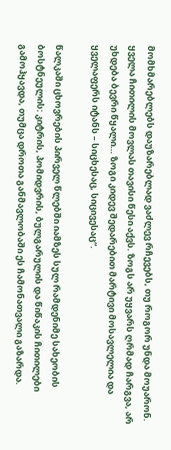მომხმარებლებს დაუზარებლად ვაძლევ რჩევებს, თუ როგორ უნდა მოუარონ. ყველა ჩითილის მოვლას თავისი წესი აქვს. ზოგს არ უყვარს ღრმად ჩარგვა, არ უხდება ბევრი წყალი… ზოგი კიდევ შედარებით მარტივი მოსავლელია და ყველაფერს იტანს – სიცხესაც, სიცივესაც“.

წალკაში ცხოვრების პირველ წლებში იამზეს სულ რამდენიმე სახეობის ბოსტნეულის: კიტრის, პომიდვრის, ბულგარულის და წიწაკის ჩითილები გამოჰყავდა, თუმცა დროთა განმავლობაში ეს ჩამონათვალი გაზარდა.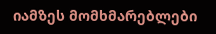იამზეს მომხმარებლები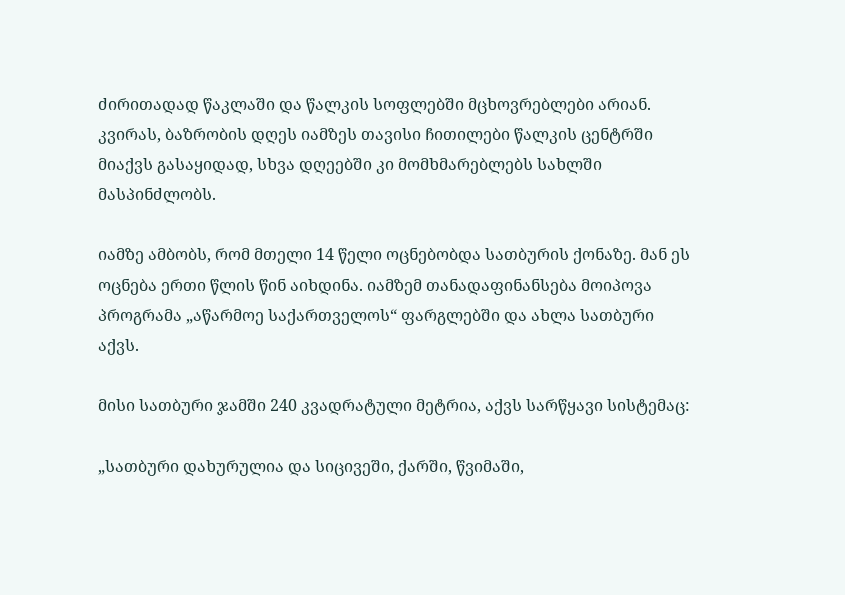ძირითადად წაკლაში და წალკის სოფლებში მცხოვრებლები არიან. კვირას, ბაზრობის დღეს იამზეს თავისი ჩითილები წალკის ცენტრში მიაქვს გასაყიდად, სხვა დღეებში კი მომხმარებლებს სახლში მასპინძლობს.

იამზე ამბობს, რომ მთელი 14 წელი ოცნებობდა სათბურის ქონაზე. მან ეს ოცნება ერთი წლის წინ აიხდინა. იამზემ თანადაფინანსება მოიპოვა პროგრამა „აწარმოე საქართველოს“ ფარგლებში და ახლა სათბური აქვს.

მისი სათბური ჯამში 240 კვადრატული მეტრია, აქვს სარწყავი სისტემაც:

„სათბური დახურულია და სიცივეში, ქარში, წვიმაში,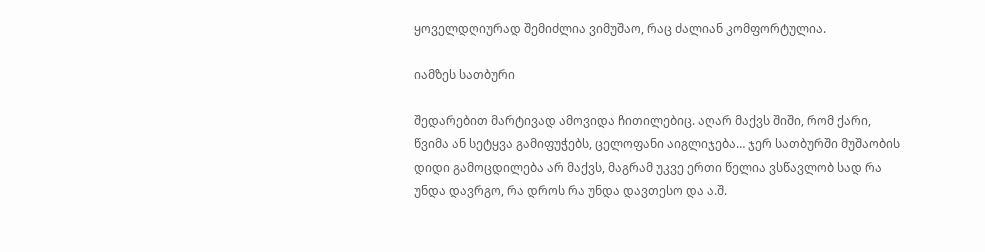ყოველდღიურად შემიძლია ვიმუშაო, რაც ძალიან კომფორტულია.

იამზეს სათბური

შედარებით მარტივად ამოვიდა ჩითილებიც. აღარ მაქვს შიში, რომ ქარი, წვიმა ან სეტყვა გამიფუჭებს, ცელოფანი აიგლიჯება… ჯერ სათბურში მუშაობის დიდი გამოცდილება არ მაქვს, მაგრამ უკვე ერთი წელია ვსწავლობ სად რა უნდა დავრგო, რა დროს რა უნდა დავთესო და ა.შ.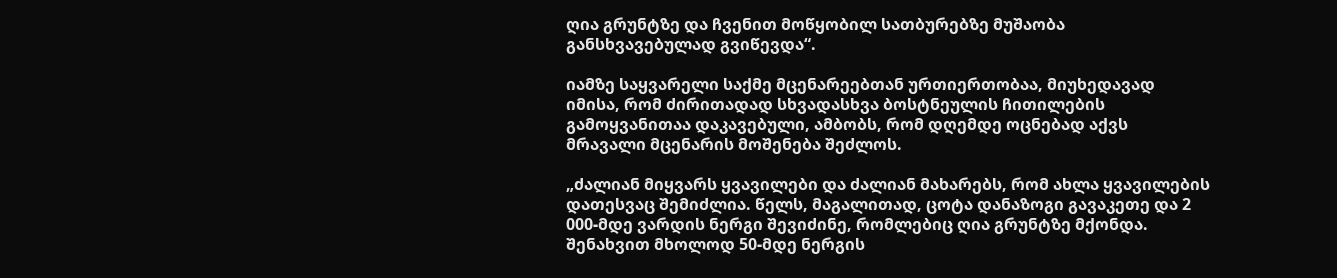ღია გრუნტზე და ჩვენით მოწყობილ სათბურებზე მუშაობა განსხვავებულად გვიწევდა“.

იამზე საყვარელი საქმე მცენარეებთან ურთიერთობაა, მიუხედავად იმისა, რომ ძირითადად სხვადასხვა ბოსტნეულის ჩითილების გამოყვანითაა დაკავებული, ამბობს, რომ დღემდე ოცნებად აქვს მრავალი მცენარის მოშენება შეძლოს.

„ძალიან მიყვარს ყვავილები და ძალიან მახარებს, რომ ახლა ყვავილების დათესვაც შემიძლია. წელს, მაგალითად, ცოტა დანაზოგი გავაკეთე და 2 000-მდე ვარდის ნერგი შევიძინე, რომლებიც ღია გრუნტზე მქონდა. შენახვით მხოლოდ 50-მდე ნერგის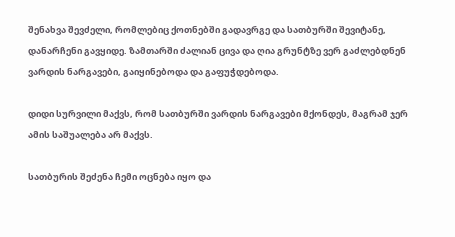შენახვა შევძელი, რომლებიც ქოთნებში გადავრგე და სათბურში შევიტანე, დანარჩენი გავყიდე. ზამთარში ძალიან ცივა და ღია გრუნტზე ვერ გაძლებდნენ ვარდის ნარგავები, გაიყინებოდა და გაფუჭდებოდა.

დიდი სურვილი მაქვს, რომ სათბურში ვარდის ნარგავები მქონდეს, მაგრამ ჯერ ამის საშუალება არ მაქვს.

სათბურის შეძენა ჩემი ოცნება იყო და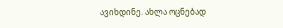ავიხდინე. ახლა ოცნებად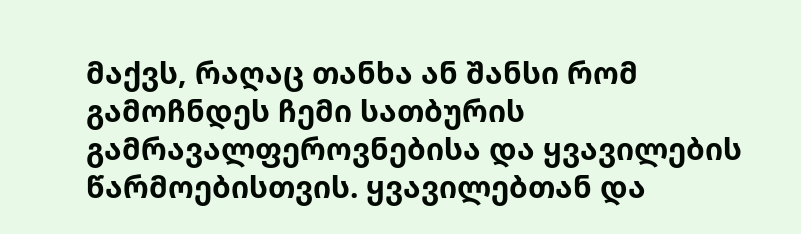მაქვს, რაღაც თანხა ან შანსი რომ გამოჩნდეს ჩემი სათბურის გამრავალფეროვნებისა და ყვავილების წარმოებისთვის. ყვავილებთან და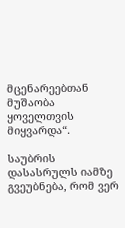მცენარეებთან მუშაობა ყოველთვის მიყვარდა“.

საუბრის დასასრულს იამზე გვეუბნება, რომ ვერ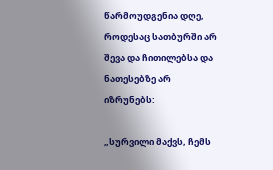წარმოუდგენია დღე, როდესაც სათბურში არ შევა და ჩითილებსა და ნათესებზე არ იზრუნებს:

„სურვილი მაქვს, ჩემს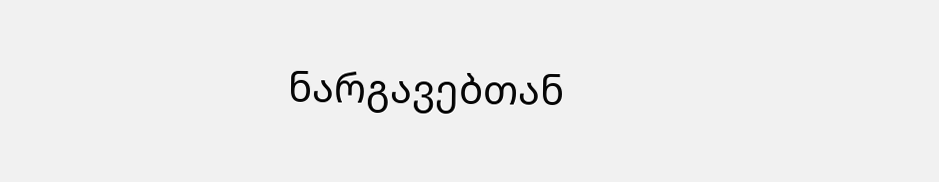ნარგავებთან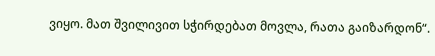ვიყო. მათ შვილივით სჭირდებათ მოვლა, რათა გაიზარდონ“.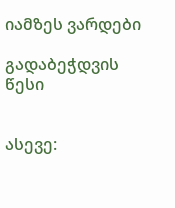იამზეს ვარდები

გადაბეჭდვის წესი


ასევე: